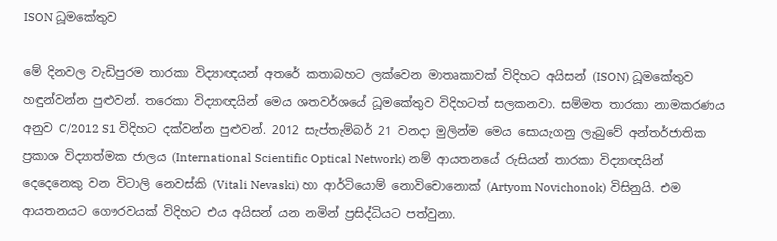ISON ධූමකේතුව

මේ දිනවල වැඩිපුරම තාරකා විද්‍යාඥයන් අතරේ කතාබහට ලක්වෙන මාතෘකාවක් විදිහට අයිසන් (ISON) ධූමකේතුව හඳුන්වන්න පුළුවන්. තරෙකා විද්‍යාඥයින් මෙය ශතවර්ශයේ ධූමකේතුව විදිහටත් සලකනවා. සම්මත තාරකා නාමකරණය අනුව C/2012 S1 විදිහට දක්වන්න පුළුවන්. 2012 සැප්තැම්බර් 21 වනදා මුලින්ම මෙය සොයැගනු ලැබුවේ අන්තර්ජාතික ප්‍රකාශ විද්‍යාත්මක ජාලය (International Scientific Optical Network) නම් ආයතනයේ රුසියන් තාරකා විද්‍යාඥයින් දෙදෙනෙකු වන විටාලි නෙවස්කි (Vitali Nevaski) හා ආර්ටියොම් නොවිචොනොක් (Artyom Novichonok) විසිනුයි. එම ආයතනයට ගෞරවයක් විදිහට එය අයිසන් යන නමින් ප්‍රසිද්ධියට පත්වුනා.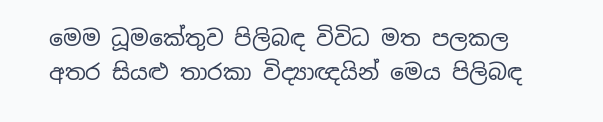මෙම ධූමකේතුව පිලිබඳ විවිධ මත පලකල අතර සියළු තාරකා විද්‍යාඥයින් මෙය පිලිබඳ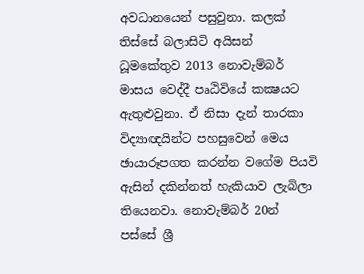අවධානයෙන් පසුවුනා. කලක් තිස්සේ බලාසිටි අයිසන් ධූමකේතුව 2013 නොවැම්බර් මාසය වෙද්දී පෘඨිවියේ කක්‍ෂයට ඇතුළුවුනා. ඒ නිසා දැන් තාරකා විද්‍යාඥයින්ට පහසුවෙන් මෙය ඡායාරූපගත කරන්න වගේම පියවි ඇසින් දකින්නත් හැකියාව ලැබිලා තියෙනවා. නොවැම්බර් 20න් පස්සේ ශ්‍රී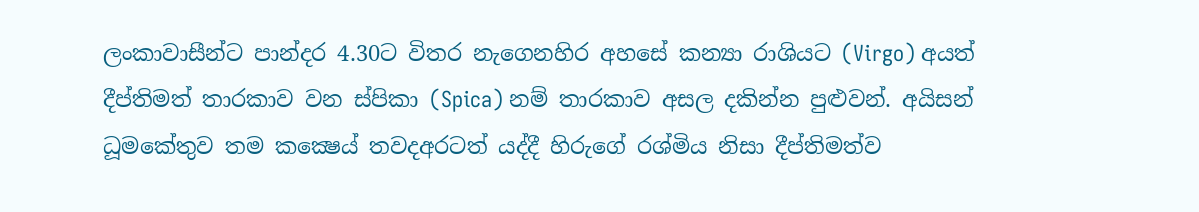ලංකාවාසීන්ට පාන්දර 4.30ට විතර නැගෙනහිර අහසේ කන්‍යා රාශියට (Virgo) අයත් දීප්තිමත් තාරකාව වන ස්පිකා (Spica) නම් තාරකාව අසල දකින්න පුළුවන්. අයිසන් ධූමකේතුව තම කක්‍ෂෙය් තවදඅරටත් යද්දී හිරුගේ රශ්මිය නිසා දීප්තිමත්ව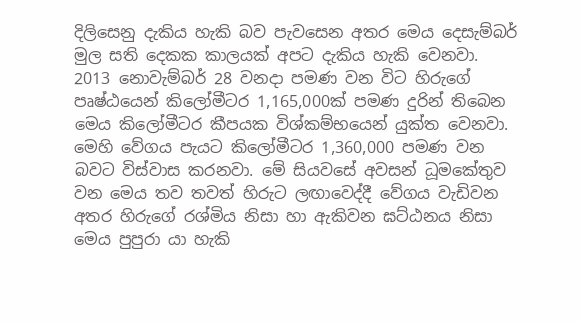දිලිසෙනු දැකිය හැකි බව පැවසෙන අතර මෙය දෙසැම්බර් මුල සති දෙකක කාලයක් අපට දැකිය හැකි වෙනවා.
2013 නොවැම්බර් 28 වනදා පමණ වන විට හිරුගේ පෘෂ්ඨයෙන් කිලෝමීටර 1,165,000ක් පමණ දුරින් තිබෙන මෙය කිලෝමීටර කීපයක විශ්කම්භයෙන් යුක්ත වෙනවා. මෙහි වේගය පැයට කිලෝමීටර 1,360,000 පමණ වන බවට විස්වාස කරනවා. මේ සියවසේ අවසන් ධූමකේතුව වන මෙය තව තවත් හිරුට ලඟාවෙද්දී වේගය වැඩිවන අතර හිරුගේ රශ්මිය නිසා හා ඇකිවන ඝට්ඨනය නිසා මෙය පුපුරා යා හැකි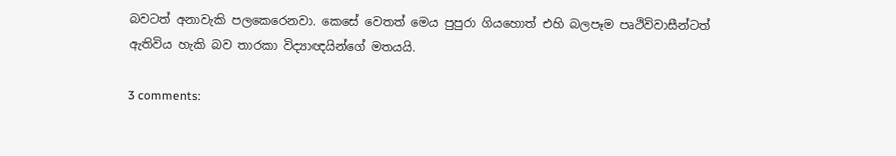බවටත් අනාවැකි පලකෙරෙනවා. කෙසේ වෙතත් මෙය පුපුරා ගියහොත් එහි බලපෑම පෘථිවිවාසීන්ටත් ඇතිවිය හැකි බව තාරකා විද්‍යාඥයින්ගේ මතයයි.

3 comments: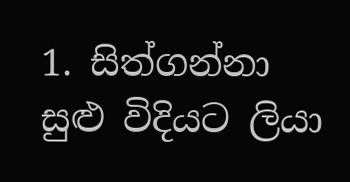1. සිත්ගන්නා සුළු විදියට ලියා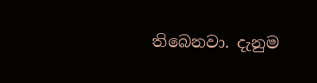තිබෙනවා. දැනුම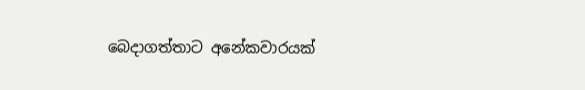බෙදාගත්තාට අනේකවාරයක්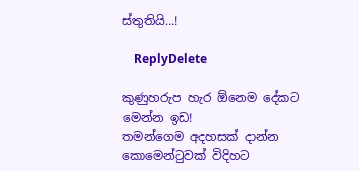ස්තුතියි...!

    ReplyDelete

කුණුහරුප හැර ඕනෙම දේකට මෙන්න ඉඩ!
තමන්ගෙම අදහසක් දාන්න කොමෙන්ටුවක් විදිහට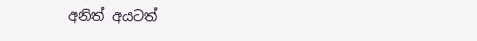අනිත් අයටත්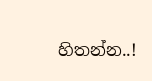හිතන්න..!